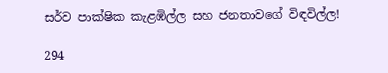සර්ව පාක්ෂික කැළඹිල්ල සහ ජනතාවගේ විඳවිල්ල!

294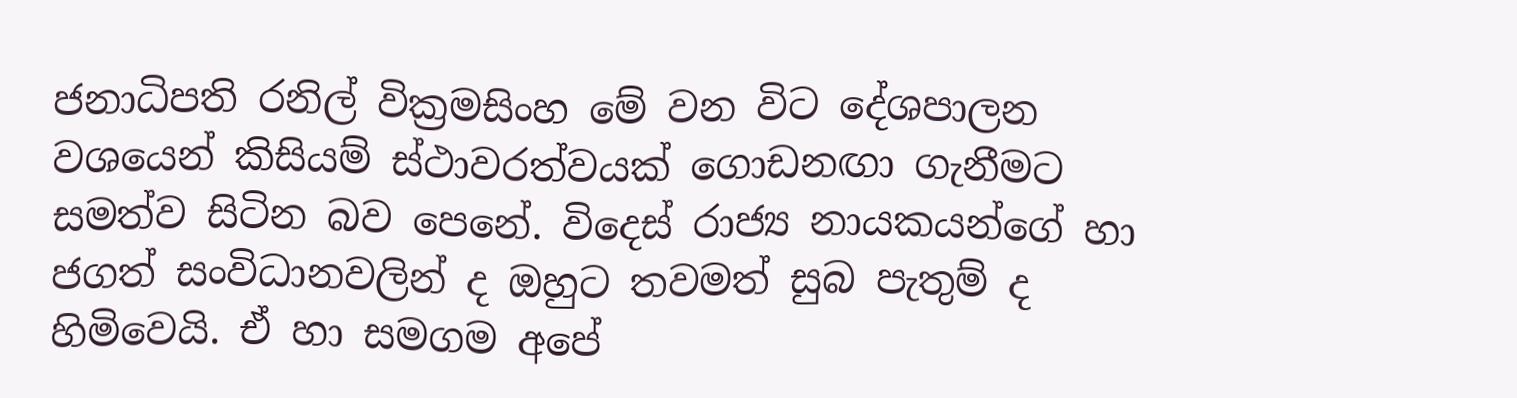ජනාධිපති රනිල් වික්‍රමසිංහ මේ වන විට දේශපාලන වශයෙන් කිසියම් ස්ථාවරත්වයක් ගොඩනඟා ගැනීමට සමත්ව සිටින බව පෙනේ. විදෙස් රාජ්‍ය නායකයන්ගේ හා ජගත් සංවිධානවලින් ද ඔහුට තවමත් සුබ පැතුම් ද හිමිවෙයි. ඒ හා සමගම අපේ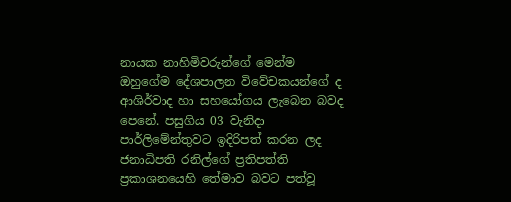නායක නාහිමිවරුන්ගේ මෙන්ම ඔහුගේම දේශපාලන විවේචකයන්ගේ ද ආශිර්වාද හා සහයෝගය ලැබෙන බවද පෙනේ. පසුගිය 03 වැනිදා පාර්ලිමේන්තුවට ඉදිරිපත් කරන ලද ජනාධිපති රනිල්ගේ ප්‍රතිපත්ති ප්‍රකාශනයෙහි තේමාව බවට පත්වූ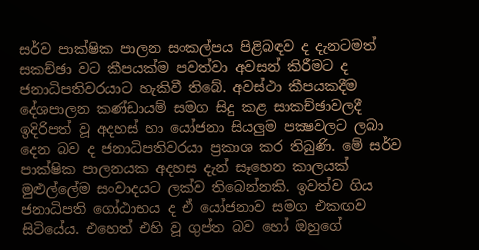සර්ව පාක්ෂික පාලන සංකල්පය පිළිබඳව ද දැනටමත් සකච්ඡා වට කීපයක්ම පවත්වා අවසන් කිරීමට ද ජනාධිපතිවරයාට හැකිවී තිබේ. අවස්ථා කීපයකදීම දේශපාලන කණ්ඩායම් සමග සිදු කළ සාකච්ඡාවලදී ඉදිරිපත් වූ අදහස් හා යෝජනා සියලුම පක්‍ෂවලට ලබා දෙන බව ද ජනාධිපතිවරයා ප්‍රකාශ කර තිබුණි. මේ සර්ව පාක්ෂික පාලනයක අදහස දැන් සෑහෙන කාලයක් මුළුල්ලේම සංවාදයට ලක්ව තිබෙන්නකි. ඉවත්ව ගිය ජනාධිපති ගෝඨාභය ද ඒ යෝජනාව සමග එකඟව සිටියේය. එහෙත් එහි වූ ගුප්ත බව හෝ ඔහුගේ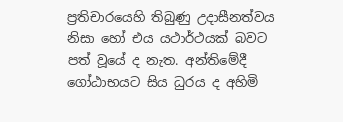ප්‍රතිචාරයෙහි තිබුණු උදාසීනත්වය නිසා හෝ එය යථාර්ථයක් බවට පත් වූයේ ද නැත. අන්තිමේදී ගෝඨාභයට සිය ධුරය ද අහිමි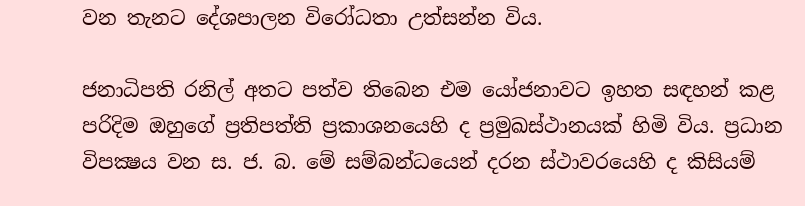වන තැනට දේශපාලන විරෝධතා උත්සන්න විය.

ජනාධිපති රනිල් අතට පත්ව තිබෙන එම යෝජනාවට ඉහත සඳහන් කළ පරිදිම ඔහුගේ ප්‍රතිපත්ති ප්‍රකාශනයෙහි ද ප්‍රමුඛස්ථානයක් හිමි විය. ප්‍රධාන විපක්‍ෂය වන ස. ජ. බ. මේ සම්බන්ධයෙන් දරන ස්ථාවරයෙහි ද කිසියම්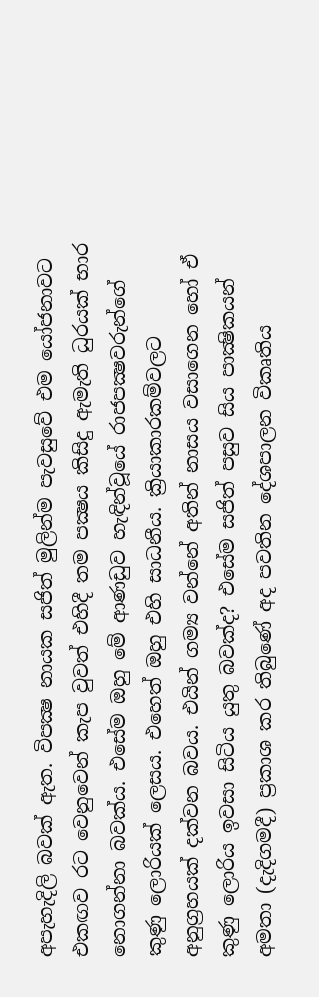අපැහැදිලි බවක් ඇත. විපක්‍ෂ නායක සජිත් මුලින්ම පැවසුවේ එම යෝජනාවට එකඟව රට වෙනුවෙන් කැප වුවත් එහිදී තම පක්‍ෂය කිසිදු ඇමැති ධුරයක් භාර නොගන්නා බවක්ය. එසේම ඔහු මේ ආණඩුව හැඳින්වූයේ රාජපක්‍ෂවරුන්ගේ කුණු ලොරියක් ලෙසය. එහෙත් ඔහු එහි සාධනීය. ක්‍රියාකාරකම්වලට අනුග්‍රහයක් දක්වන බවය. එයින් ගම්‍ය වන්නේ අතින් නාසය වසාගෙන හෝ ඒ කුණු ලොරිය ඉවසා සිටිය යුතු බවක්ද? එසේම සජිත් පසුව සිය පාක්‍ෂිකයන් අමතා (දැදිගමදී) ප්‍රකාශ කර තිබුණේ අද පවතින දේශපාලන විකෘතිය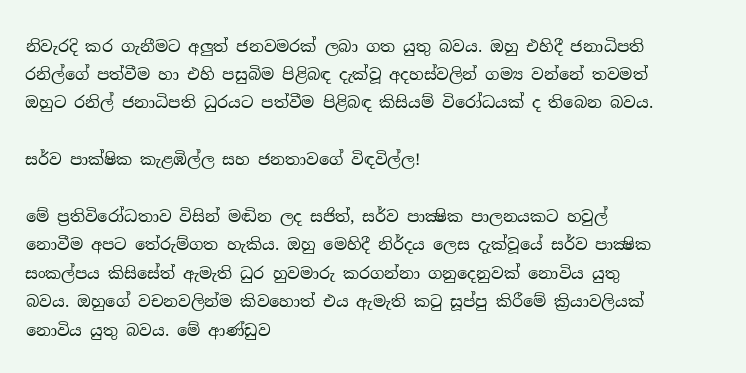නිවැරදි කර ගැනීමට අලුත් ජනවමරක් ලබා ගත යුතු බවය. ඔහු එහිදී ජනාධිපති රනිල්ගේ පත්වීම හා එහි පසුබිම පිළිබඳ දැක්වූ අදහස්වලින් ගම්‍ය වන්නේ තවමත් ඔහුට රනිල් ජනාධිපති ධුරයට පත්වීම පිළිබඳ කිසියම් විරෝධයක් ද තිබෙන බවය.

සර්ව පාක්ෂික කැළඹිල්ල සහ ජනතාවගේ විඳවිල්ල!

මේ ප්‍රතිවිරෝධතාව විසින් මඬින ලද සජිත්, සර්ව පාක්‍ෂික පාලනයකට හවුල් නොවීම අපට තේරුම්ගත හැකිය. ඔහු මෙහිදී නිර්දය ලෙස දැක්වූයේ සර්ව පාක්‍ෂික සංකල්පය කිසිසේත් ඇමැති ධුර හුවමාරු කරගන්නා ගනුදෙනුවක් නොවිය යුතු බවය. ඔහුගේ වචනවලින්ම කිවහොත් එය ඇමැති කටු සූප්පු කිරීමේ ක්‍රියාවලියක් නොවිය යුතු බවය. මේ ආණ්ඩුව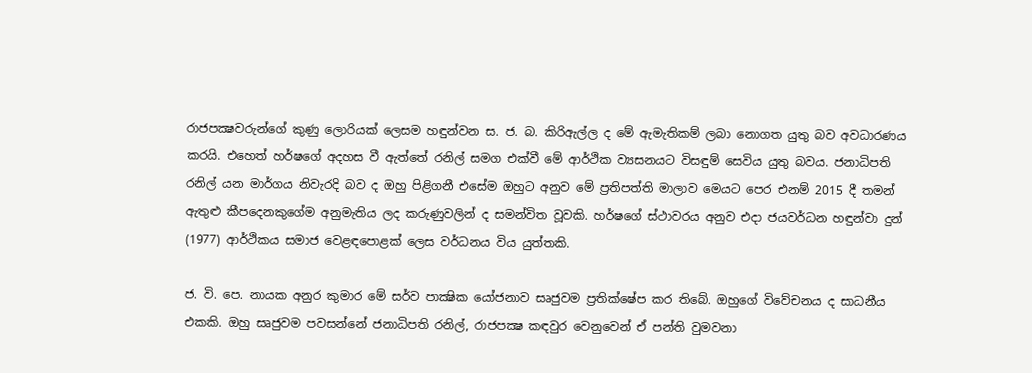රාජපක්‍ෂවරුන්ගේ කුණු ලොරියක් ලෙසම හඳුන්වන ස. ජ. බ. කිරිඇල්ල ද මේ ඇමැතිකම් ලබා නොගත යුතු බව අවධාරණය කරයි. එහෙත් හර්ෂගේ අදහස වී ඇත්තේ රනිල් සමග එක්වී මේ ආර්ථික ව්‍යසනයට විසඳුම් සෙවිය යුතු බවය. ජනාධිපති රනිල් යන මාර්ගය නිවැරදි බව ද ඔහු පිළිගනී එසේම ඔහුට අනුව මේ ප්‍රතිපත්ති මාලාව මෙයට පෙර එනම් 2015 දී තමන් ඇතුළු කීපදෙනකුගේම අනුමැතිය ලද කරුණුවලින් ද සමන්විත වූවකි. හර්ෂගේ ස්ථාවරය අනුව එදා ජයවර්ධන හඳුන්වා දුන් (1977) ආර්ථිකය සමාජ වෙළඳපොළක් ලෙස වර්ධනය විය යුත්තකි.

ජ. වි. පෙ. නායක අනුර කුමාර මේ සර්ව පාක්‍ෂික යෝජනාව සෘජුවම ප්‍රතික්ෂේප කර තිබේ. ඔහුගේ විවේචනය ද සාධනීය එකකි. ඔහු සෘජුවම පවසන්නේ ජනාධිපති රනිල්, රාජපක්‍ෂ කඳවුර වෙනුවෙන් ඒ පන්ති වුමවනා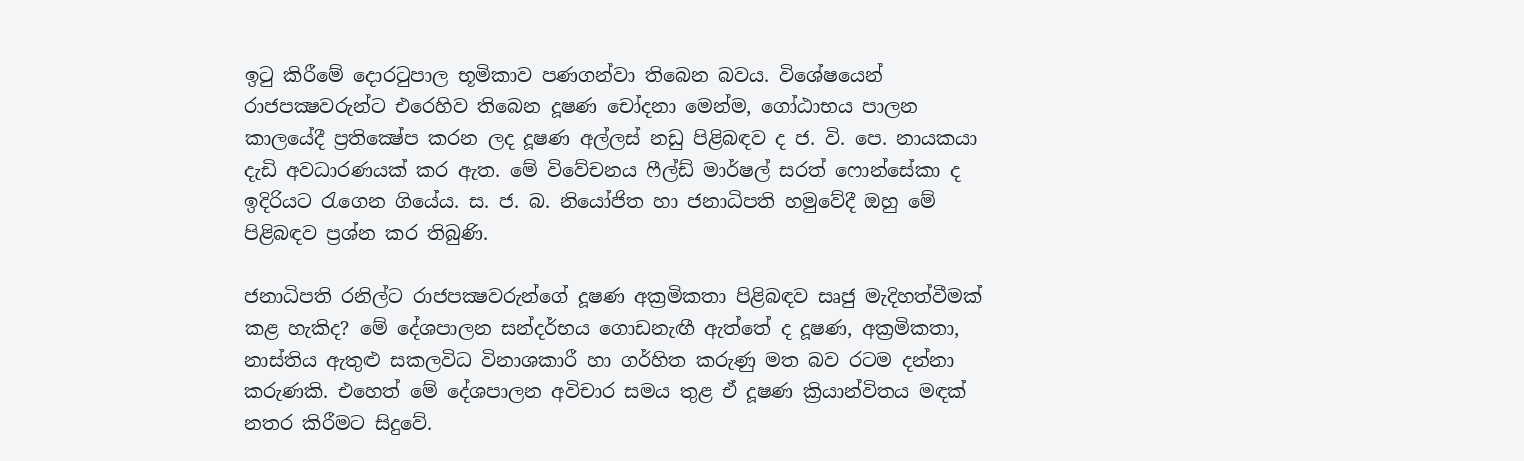ඉටු කිරීමේ දොරටුපාල භූමිකාව පණගන්වා තිබෙන බවය. විශේෂයෙන් රාජපක්‍ෂවරුන්ට එරෙහිව තිබෙන දූෂණ චෝදනා මෙන්ම, ගෝඨාභය පාලන කාලයේදී ප්‍රතික්‍ෂේප කරන ලද දූෂණ අල්ලස් නඩු පිළිබඳව ද ජ. වි. පෙ. නායකයා දැඩි අවධාරණයක් කර ඇත. මේ විවේචනය ෆීල්ඩ් මාර්ෂල් සරත් ෆොන්සේකා ද ඉදිරියට රැගෙන ගියේය. ස. ජ. බ. නියෝජිත හා ජනාධිපති හමුවේදී ඔහු මේ පිළිබඳව ප්‍රශ්න කර තිබුණි.

ජනාධිපති රනිල්ට රාජපක්‍ෂවරුන්ගේ දූෂණ අක්‍රමිකතා පිළිබඳව සෘජු මැදිහත්වීමක් කළ හැකිද? මේ දේශපාලන සන්දර්භය ගොඩනැඟී ඇත්තේ ද දූෂණ, අක්‍රමිකතා, නාස්තිය ඇතුළු සකලවිධ විනාශකාරී හා ගර්හිත කරුණු මත බව රටම දන්නා කරුණකි. එහෙත් මේ දේශපාලන අවිචාර සමය තුළ ඒ දූෂණ ක්‍රියාන්විතය මඳක් නතර කිරීමට සිදුවේ.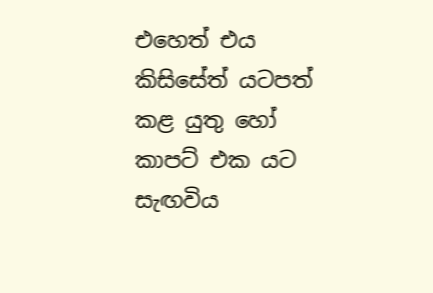එහෙත් එය කිසිසේත් යටපත් කළ යුතු හෝ කාපට් එක යට සැඟවිය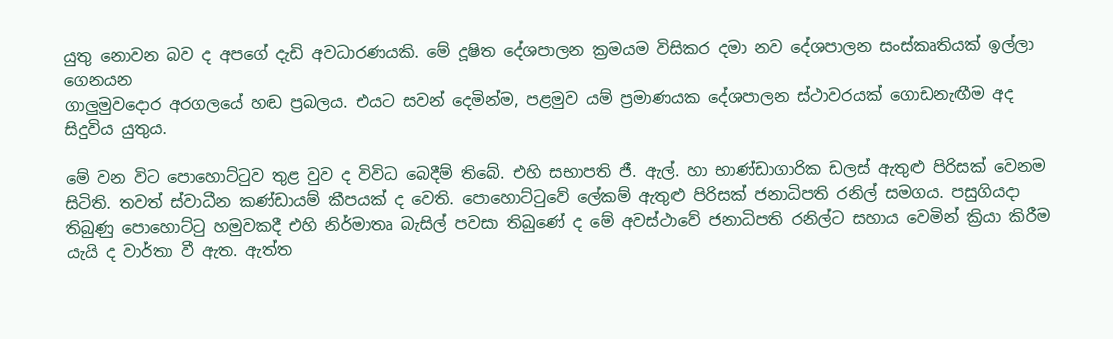යුතු නොවන බව ද අපගේ දැඩි අවධාරණයකි. මේ දූෂිත දේශපාලන ක්‍රමයම විසිකර දමා නව දේශපාලන සංස්කෘතියක් ඉල්ලා ගෙනයන
ගාලුමුවදොර අරගලයේ හඬ ප්‍රබලය. එයට සවන් දෙමින්ම, පළමුව යම් ප්‍රමාණයක දේශපාලන ස්ථාවරයක් ගොඩනැඟීම අද සිදුවිය යුතුය.

මේ වන විට පොහොට්ටුව තුළ වුව ද විවිධ බෙදීම් තිබේ. එහි සභාපති ජී. ඇල්. හා භාණ්ඩාගාරික ඩලස් ඇතුළු පිරිසක් වෙනම සිටිති. තවත් ස්වාධීන කණ්ඩායම් කීපයක් ද වෙති. පොහොට්ටුවේ ලේකම් ඇතුළු පිරිසක් ජනාධිපති රනිල් සමගය. පසුගියදා තිබුණු පොහොට්ටු හමුවකදී එහි නිර්මාතෘ බැසිල් පවසා තිබුණේ ද මේ අවස්ථාවේ ජනාධිපති රනිල්ට සහාය වෙමින් ක්‍රියා කිරීම යැයි ද වාර්තා වී ඇත. ඇත්ත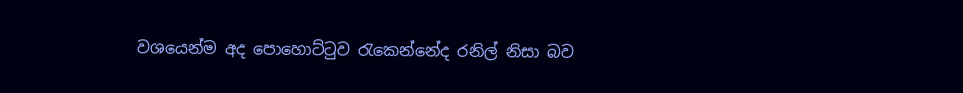වශයෙන්ම අද පොහොට්ටුව රැකෙන්නේද රනිල් නිසා බව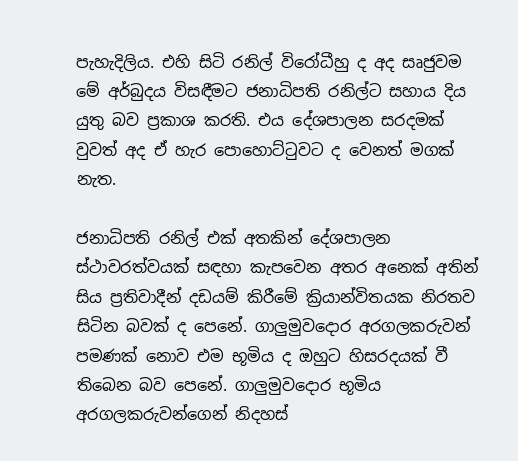පැහැදිලිය. එහි සිටි රනිල් විරෝධීහු ද අද සෘජුවම මේ අර්බුදය විසඳීමට ජනාධිපති රනිල්ට සහාය දිය යුතු බව ප්‍රකාශ කරති. එය දේශපාලන සරදමක් වුවත් අද ඒ හැර පොහොට්ටුවට ද වෙනත් මගක් නැත.

ජනාධිපති රනිල් එක් අතකින් දේශපාලන ස්ථාවරත්වයක් සඳහා කැපවෙන අතර අනෙක් අතින් සිය ප්‍රතිවාදීන් දඩයම් කිරීමේ ක්‍රියාන්විතයක නිරතව සිටින බවක් ද පෙනේ. ගාලුමුවදොර අරගලකරුවන් පමණක් නොව එම භූමිය ද ඔහුට හිසරදයක් වී තිබෙන බව පෙනේ. ගාලුමුවදොර භූමිය අරගලකරුවන්ගෙන් නිදහස්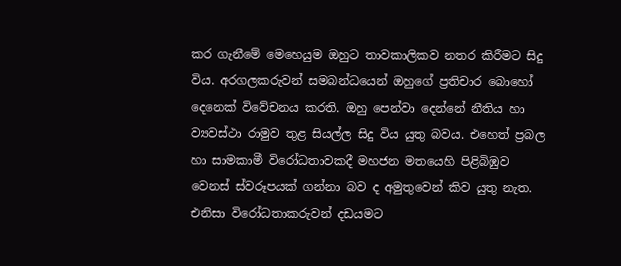කර ගැනීමේ මෙහෙයුම ඔහුට තාවකාලිකව නතර කිරීමට සිදු විය. අරගලකරුවන් සමබන්ධයෙන් ඔහුගේ ප්‍රතිචාර බොහෝ දෙනෙක් විවේචනය කරති. ඔහු පෙන්වා දෙන්නේ නීතිය හා ව්‍යවස්ථා රාමුව තුළ සියල්ල සිදු විය යුතු බවය. එහෙත් ප්‍රබල හා සාමකාමී විරෝධතාවකදී මහජන මතයෙහි පිළිබිඹුව වෙනස් ස්වරූපයක් ගන්නා බව ද අමුතුවෙන් කිව යුතු නැත. එනිසා විරෝධතාකරුවන් දඩයමට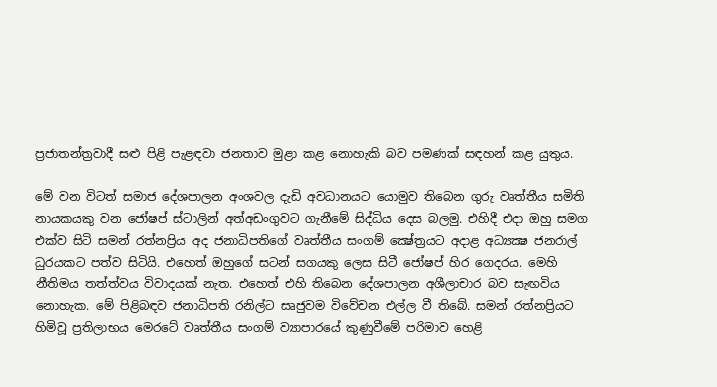ප්‍රජාතන්ත්‍රවාදී සළු පිළි පැළඳවා ජනතාව මුළා කළ නොහැකි බව පමණක් සඳහන් කළ යුතුය.

මේ වන විටත් සමාජ දේශපාලන අංශවල දැඩි අවධානයට යොමුව තිබෙන ගුරු වෘත්තීය සමිති නායකයකු වන ජෝෂප් ස්ටාලින් අත්අඩංගුවට ගැනීමේ සිද්ධිය දෙස බලමු. එහිදී එදා ඔහු සමග එක්ව සිටි සමන් රත්නප්‍රිය අද ජනාධිපතිගේ වෘත්තීය සංගම් ක්‍ෂේත්‍රයට අදාළ අධ්‍යක්‍ෂ ජනරාල් ධුරයකට පත්ව සිටියි. එහෙත් ඔහුගේ සටන් සගයකු ලෙස සිටී ජෝෂප් හිර ගෙදරය. මෙහි නීතිමය තත්ත්වය විවාදයක් නැත. එහෙත් එහි තිබෙන දේශපාලන අශීලාචාර බව සැඟවිය නොහැක. මේ පිළිබඳව ජනාධිපති රනිල්ට සෘජුවම විවේචන එල්ල වී තිබේ. සමන් රත්නප්‍රියට හිමිවූ ප්‍රතිලාභය මෙරටේ වෘත්තීය සංගම් ව්‍යාපාරයේ කුණුවීමේ පරිමාව හෙළි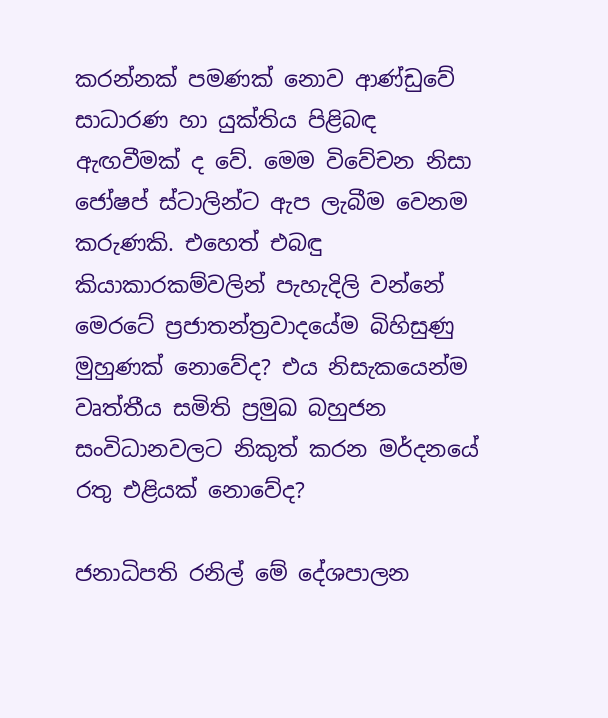කරන්නක් පමණක් නොව ආණ්ඩුවේ සාධාරණ හා යුක්තිය පිළිබඳ ඇඟවීමක් ද වේ. මෙම විවේචන නිසා ජෝෂප් ස්ටාලින්ට ඇප ලැබීම වෙනම කරුණකි. එහෙත් එබඳු කියාකාරකම්වලින් පැහැදිලි වන්නේ මෙරටේ ප්‍රජාතන්ත්‍රවාදයේම බිහිසුණු මුහුණක් නොවේද? එය නිසැකයෙන්ම වෘත්තීය සමිති ප්‍රමුඛ බහුජන සංවිධානවලට නිකුත් කරන මර්දනයේ රතු එළියක් නොවේද?

ජනාධිපති රනිල් මේ දේශපාලන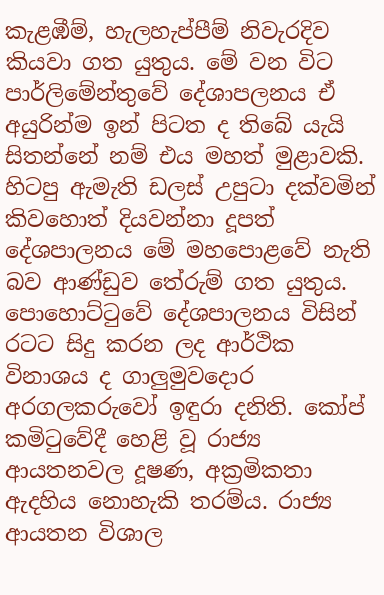කැළඹීම්, හැලහැප්පීම් නිවැරදිව කියවා ගත යුතුය. මේ වන විට පාර්ලිමේන්තුවේ දේශාපලනය ඒ අයුරින්ම ඉන් පිටත ද තිබේ යැයි සිතන්නේ නම් එය මහත් මුළාවකි. හිටපු ඇමැති ඩලස් උපුටා දක්වමින් කිවහොත් දියවන්නා දූපත් දේශපාලනය මේ මහපොළවේ නැති බව ආණ්ඩුව තේරුම් ගත යුතුය. පොහොට්ටුවේ දේශපාලනය විසින් රටට සිදු කරන ලද ආර්ථික විනාශය ද ගාලුමුවදොර අරගලකරුවෝ ඉඳුරා දනිති. කෝප් කමිටුවේදී හෙළි වූ රාජ්‍ය ආයතනවල දූෂණ, අක්‍රමිකතා ඇදහිය නොහැකි තරම්ය. රාජ්‍ය ආයතන විශාල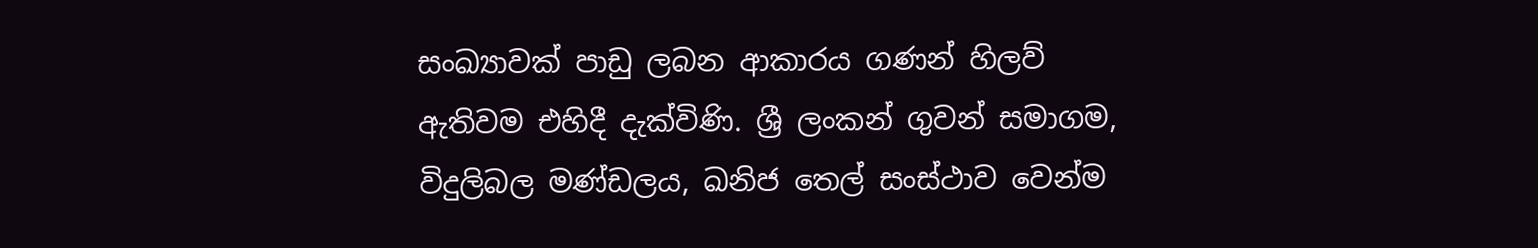සංඛ්‍යාවක් පාඩු ලබන ආකාරය ගණන් හිලව් ඇතිවම එහිදී දැක්විණි. ශ්‍රී ලංකන් ගුවන් සමාගම, විදුලිබල මණ්ඩලය, ඛනිජ තෙල් සංස්ථාව වෙන්ම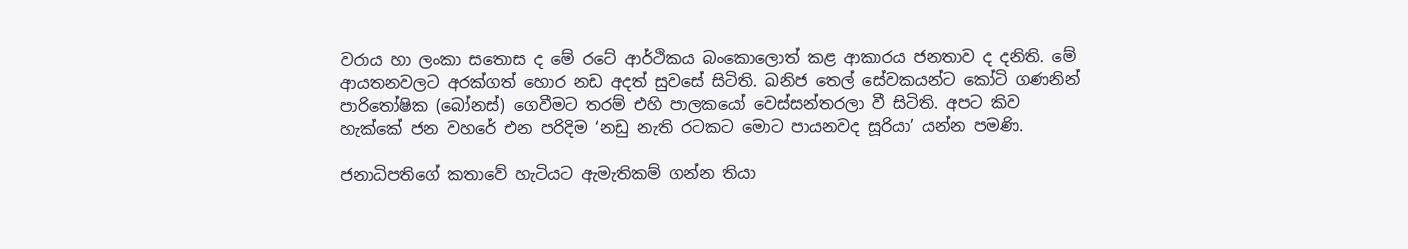වරාය හා ලංකා සතොස ද මේ රටේ ආර්ථිකය බංකොලොත් කළ ආකාරය ජනතාව ද දනිති. මේ ආයතනවලට අරක්ගත් හොර නඩ අදත් සුවසේ සිටිති. ඛනිජ තෙල් සේවකයන්ට කෝටි ගණනින් පාරිතෝෂික (බෝනස්) ගෙවීමට තරම් එහි පාලකයෝ වෙස්සන්තරලා වී සිටිති. අපට කිව හැක්කේ ජන වහරේ එන පරිදිම ‘නඩු නැති රටකට මොට පායනවද සූරියා’ යන්න පමණි.

ජනාධිපතිගේ කතාවේ හැටියට ඇමැතිකම් ගන්න තියා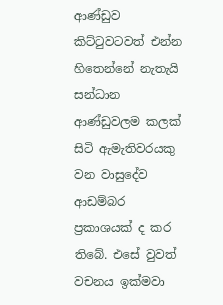ආණ්ඩුව කිට්ටුවටවත් එන්න හිතෙන්නේ නැතැයි සන්ධාන ආණ්ඩුවලම කලක් සිටි ඇමැතිවරයකු වන වාසුදේව ආඩම්බර ප්‍රකාශයක් ද කර තිබේ. එසේ වුවත් වචනය ඉක්මවා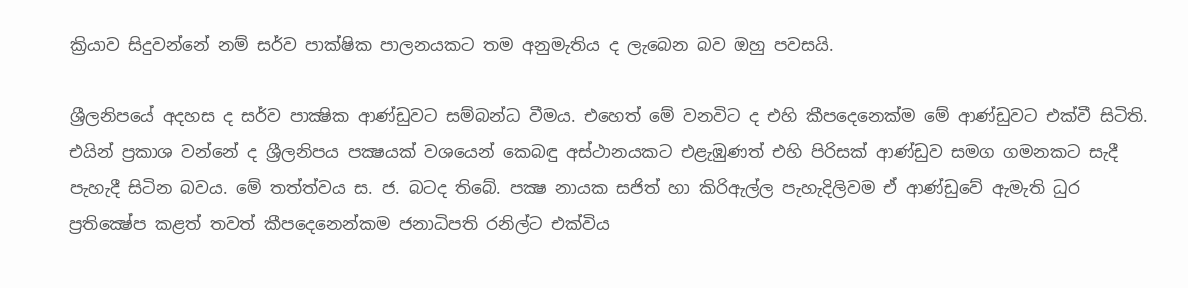ක්‍රියාව සිදුවන්නේ නම් සර්ව පාක්ෂික පාලනයකට තම අනුමැතිය ද ලැබෙන බව ඔහු පවසයි.

ශ්‍රීලනිපයේ අදහස ද සර්ව පාක්‍ෂික ආණ්ඩුවට සම්බන්ධ වීමය. එහෙත් මේ වනවිට ද එහි කීපදෙනෙක්ම මේ ආණ්ඩුවට එක්වී සිටිති. එයින් ප්‍රකාශ වන්නේ ද ශ්‍රීලනිපය පක්‍ෂයක් වශයෙන් කෙබඳු අස්ථානයකට එළැඹුණත් එහි පිරිසක් ආණ්ඩුව සමග ගමනකට සැදී පැහැදී සිටින බවය. මේ තත්ත්වය ස. ජ. බටද තිබේ. පක්‍ෂ නායක සජිත් හා කිරිඇල්ල පැහැදිලිවම ඒ ආණ්ඩුවේ ඇමැති ධුර ප්‍රතික්‍ෂේප කළත් තවත් කීපදෙනෙන්කම ජනාධිපති රනිල්ට එක්විය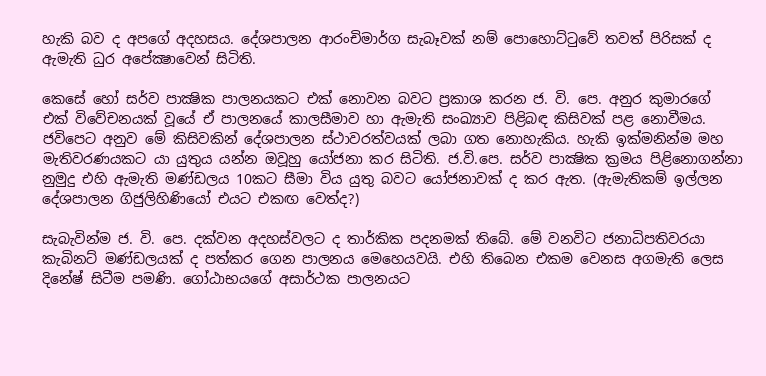හැකි බව ද අපගේ අදහසය. දේශපාලන ආරංචිමාර්ග සැබෑවක් නම් පොහොට්ටුවේ තවත් පිරිසක් ද ඇමැති ධුර අපේක්‍ෂාවෙන් සිටිති.

කෙසේ හෝ සර්ව පාක්‍ෂික පාලනයකට එක් නොවන බවට ප්‍රකාශ කරන ජ. වි. පෙ. අනුර කුමාරගේ එක් විවේචනයක් වූයේ ඒ පාලනයේ කාලසීමාව හා ඇමැති සංඛ්‍යාව පිළිබඳ කිසිවක් පළ නොවීමය. ජවිපෙට අනුව මේ කිසිවකින් දේශපාලන ස්ථාවරත්වයක් ලබා ගත නොහැකිය. හැකි ඉක්මනින්ම මහ මැතිවරණයකට යා යුතුය යන්න ඔවූහු යෝජනා කර සිටිති. ජ.වි.පෙ. සර්ව පාක්‍ෂික ක්‍රමය පිළිනොගන්නා නුමුදු එහි ඇමැති මණ්ඩලය 10කට සීමා විය යුතු බවට යෝජනාවක් ද කර ඇත. (ඇමැතිකම් ඉල්ලන දේශපාලන ගිජුලිහිණියෝ එයට එකඟ වෙත්ද?)

සැබැවින්ම ජ. වි. පෙ. දක්වන අදහස්වලට ද තාර්කික පදනමක් තිබේ. මේ වනවිට ජනාධිපතිවරයා කැබිනට් මණ්ඩලයක් ද පත්කර ගෙන පාලනය මෙහෙයවයි. එහි තිබෙන එකම වෙනස අගමැති ලෙස දිනේෂ් සිටීම පමණි. ගෝඨාභයගේ අසාර්ථක පාලනයට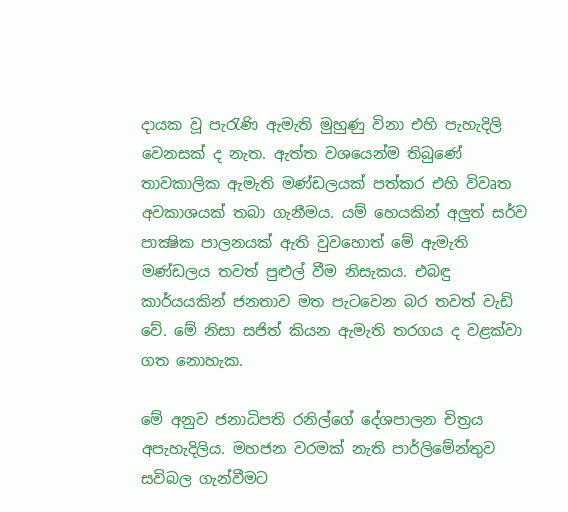දායක වූ පැරැණි ඇමැති මුහුණු විනා එහි පැහැදිලි වෙනසක් ද නැත. ඇත්ත වශයෙන්ම තිබුණේ තාවකාලික ඇමැති මණ්ඩලයක් පත්කර එහි විවෘත අවකාශයක් තබා ගැනීමය. යම් හෙයකින් අලුත් සර්ව පාක්‍ෂික පාලනයක් ඇති වුවහොත් මේ ඇමැති මණ්ඩලය තවත් පුළුල් වීම නිසැකය. එබඳු කාර්යයකින් ජනතාව මත පැටවෙන බර තවත් වැඩි වේ. මේ නිසා සජිත් කියන ඇමැති තරගය ද වළක්වා ගත නොහැක.

මේ අනුව ජනාධිපති රනිල්ගේ දේශපාලන චිත්‍රය අපැහැදිලිය. මහජන වරමක් නැති පාර්ලිමේන්තුව සවිබල ගැන්වීමට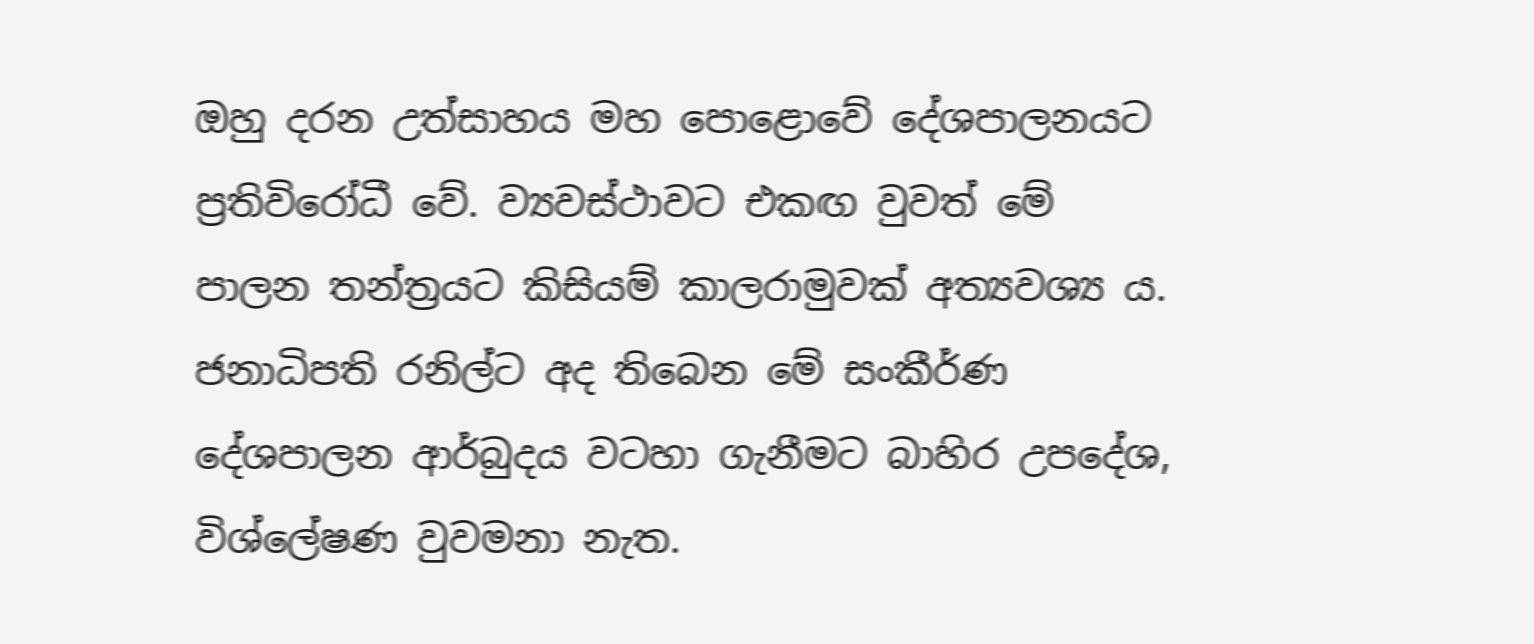ඔහු දරන උත්සාහය මහ පොළොවේ දේශපාලනයට ප්‍රතිවිරෝධී වේ. ව්‍යවස්ථාවට එකඟ වුවත් මේ පාලන තන්ත්‍රයට කිසියම් කාලරාමුවක් අත්‍යවශ්‍ය ය. ජනාධිපති රනිල්ට අද තිබෙන මේ සංකීර්ණ දේශපාලන ආර්බුදය වටහා ගැනීමට බාහිර උපදේශ, විශ්ලේෂණ වුවමනා නැත.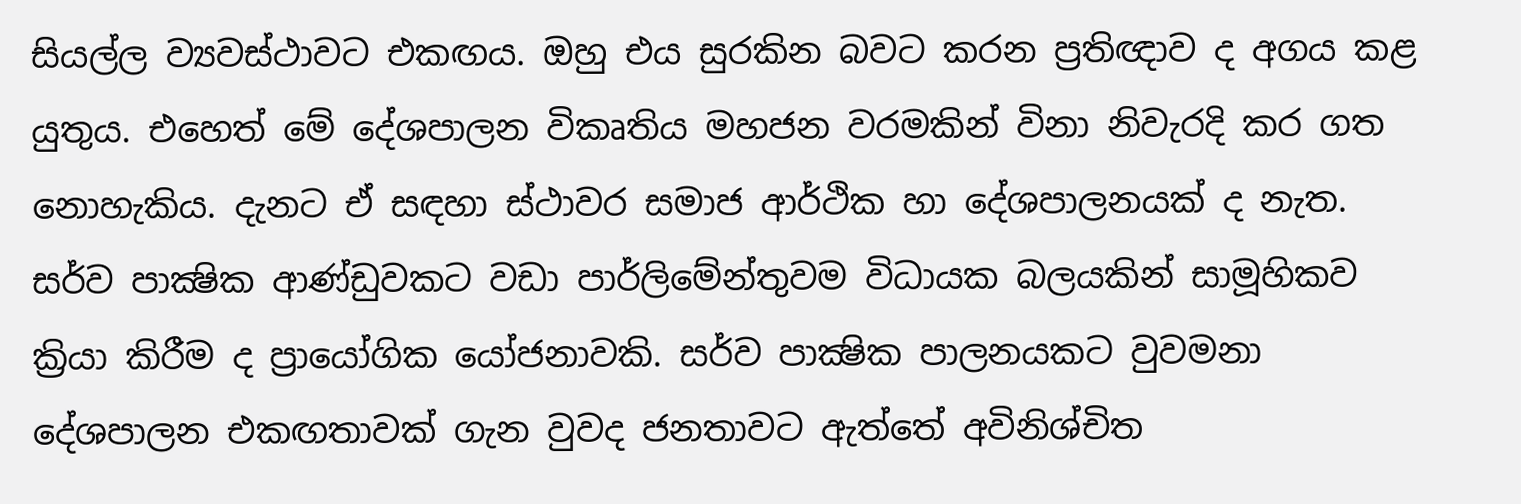සියල්ල ව්‍යවස්ථාවට එකඟය. ඔහු එය සුරකින බවට කරන ප්‍රතිඥාව ද අගය කළ යුතුය. එහෙත් මේ දේශපාලන විකෘතිය මහජන වරමකින් විනා නිවැරදි කර ගත නොහැකිය. දැනට ඒ සඳහා ස්ථාවර සමාජ ආර්ථික හා දේශපාලනයක් ද නැත. සර්ව පාක්‍ෂික ආණ්ඩුවකට වඩා පාර්ලිමේන්තුවම විධායක බලයකින් සාමූහිකව ක්‍රියා කිරීම ද ප්‍රායෝගික යෝජනාවකි. සර්ව පාක්‍ෂික පාලනයකට වුවමනා දේශපාලන එකඟතාවක් ගැන වුවද ජනතාවට ඇත්තේ අවිනිශ්චිත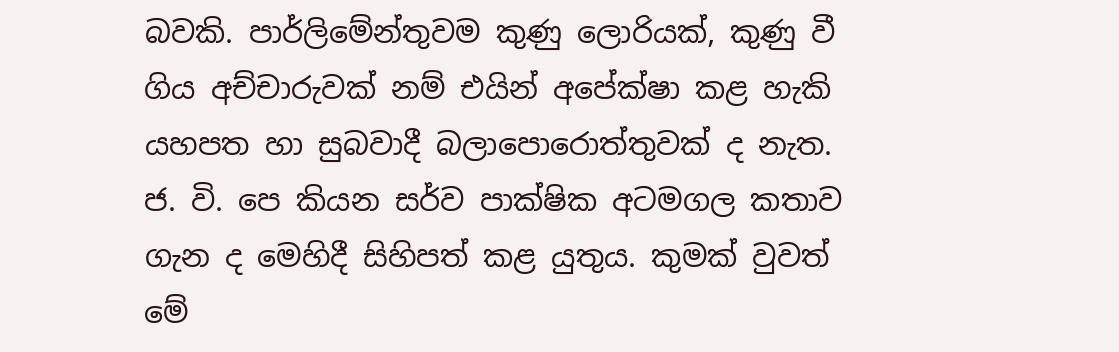බවකි. පාර්ලිමේන්තුවම කුණු ලොරියක්, කුණු වී ගිය අච්චාරුවක් නම් එයින් අපේක්ෂා කළ හැකි යහපත හා සුබවාදී බලාපොරොත්තුවක් ද නැත. ජ. වි. පෙ කියන සර්ව පාක්ෂික අටමගල කතාව ගැන ද මෙහිදී සිහිපත් කළ යුතුය. කුමක් වුවත් මේ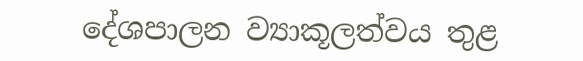දේශපාලන ව්‍යාකූලත්වය තුළ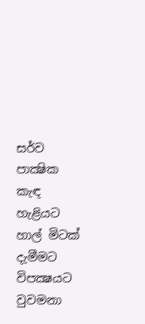සර්ව පාක්‍ෂික කැඳ හැළියට හාල් මිටක් දැමීමට විපක්‍ෂයට වුවමනා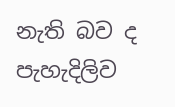නැති බව ද පැහැදිලිව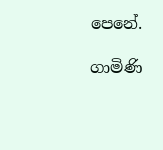පෙනේ.

ගාමිණි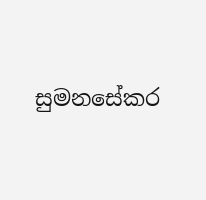සුමනසේකර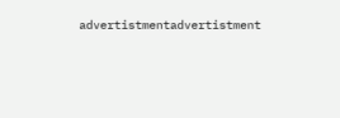advertistmentadvertistment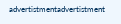advertistmentadvertistment